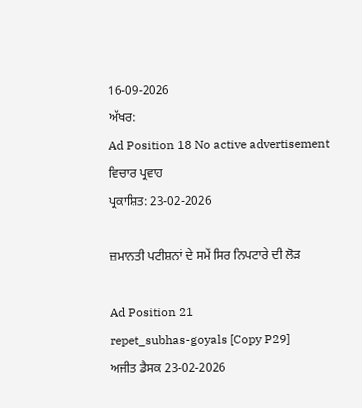16-09-2026
ਅੱਖਰ:
Ad Position 18 No active advertisement
ਵਿਚਾਰ ਪ੍ਰਵਾਹ
ਪ੍ਰਕਾਸ਼ਿਤ: 23-02-2026

ਜ਼ਮਾਨਤੀ ਪਟੀਸ਼ਨਾਂ ਦੇ ਸਮੇਂ ਸਿਰ ਨਿਪਟਾਰੇ ਦੀ ਲੋੜ

Ad Position 21
repet_subhas-goyals [Copy P29]
ਅਜੀਤ ਡੈਸਕ 23-02-2026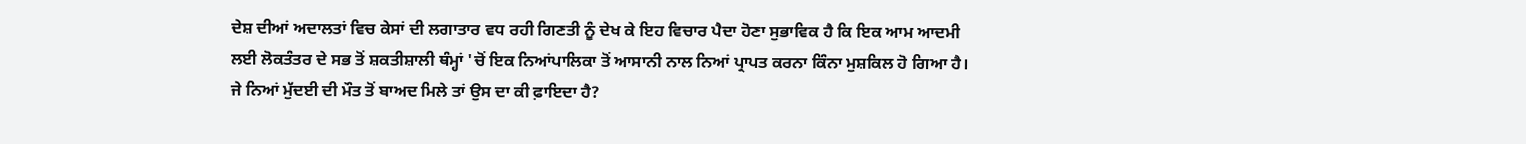ਦੇਸ਼ ਦੀਆਂ ਅਦਾਲਤਾਂ ਵਿਚ ਕੇਸਾਂ ਦੀ ਲਗਾਤਾਰ ਵਧ ਰਹੀ ਗਿਣਤੀ ਨੂੰ ਦੇਖ ਕੇ ਇਹ ਵਿਚਾਰ ਪੈਦਾ ਹੋਣਾ ਸੁਭਾਵਿਕ ਹੈ ਕਿ ਇਕ ਆਮ ਆਦਮੀ ਲਈ ਲੋਕਤੰਤਰ ਦੇ ਸਭ ਤੋਂ ਸ਼ਕਤੀਸ਼ਾਲੀ ਥੰਮ੍ਹਾਂ 'ਚੋਂ ਇਕ ਨਿਆਂਪਾਲਿਕਾ ਤੋਂ ਆਸਾਨੀ ਨਾਲ ਨਿਆਂ ਪ੍ਰਾਪਤ ਕਰਨਾ ਕਿੰਨਾ ਮੁਸ਼ਕਿਲ ਹੋ ਗਿਆ ਹੈ। ਜੇ ਨਿਆਂ ਮੁੱਦਈ ਦੀ ਮੌਤ ਤੋਂ ਬਾਅਦ ਮਿਲੇ ਤਾਂ ਉਸ ਦਾ ਕੀ ਫ਼ਾਇਦਾ ਹੈ?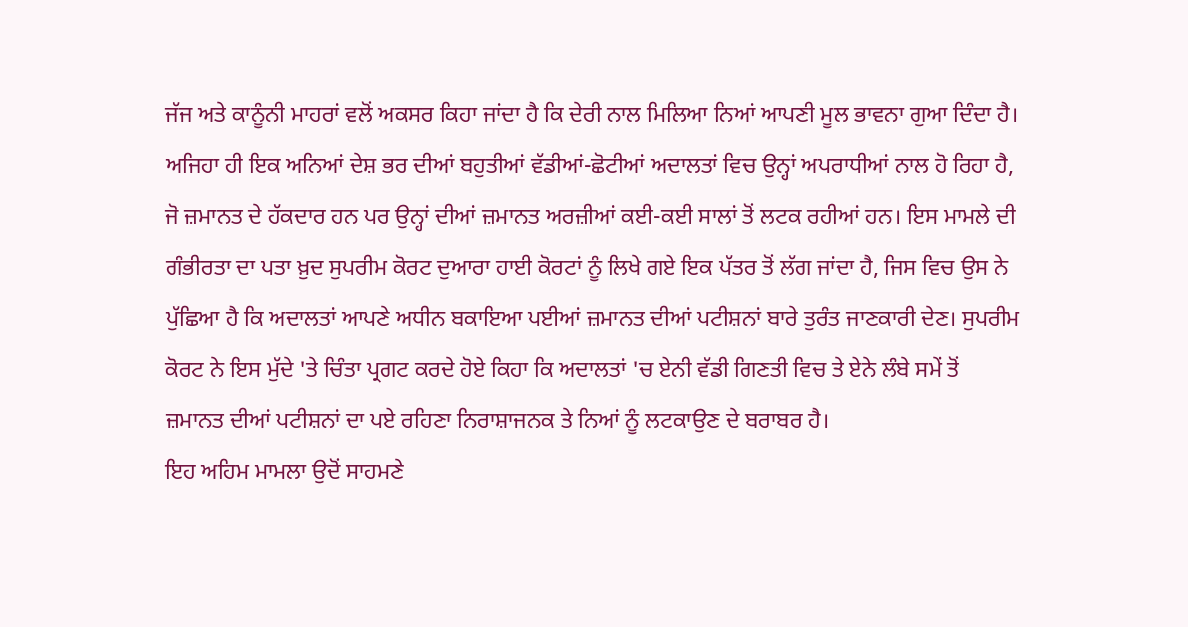ਜੱਜ ਅਤੇ ਕਾਨੂੰਨੀ ਮਾਹਰਾਂ ਵਲੋਂ ਅਕਸਰ ਕਿਹਾ ਜਾਂਦਾ ਹੈ ਕਿ ਦੇਰੀ ਨਾਲ ਮਿਲਿਆ ਨਿਆਂ ਆਪਣੀ ਮੂਲ ਭਾਵਨਾ ਗੁਆ ਦਿੰਦਾ ਹੈ। ਅਜਿਹਾ ਹੀ ਇਕ ਅਨਿਆਂ ਦੇਸ਼ ਭਰ ਦੀਆਂ ਬਹੁਤੀਆਂ ਵੱਡੀਆਂ-ਛੋਟੀਆਂ ਅਦਾਲਤਾਂ ਵਿਚ ਉਨ੍ਹਾਂ ਅਪਰਾਧੀਆਂ ਨਾਲ ਹੋ ਰਿਹਾ ਹੈ, ਜੋ ਜ਼ਮਾਨਤ ਦੇ ਹੱਕਦਾਰ ਹਨ ਪਰ ਉਨ੍ਹਾਂ ਦੀਆਂ ਜ਼ਮਾਨਤ ਅਰਜ਼ੀਆਂ ਕਈ-ਕਈ ਸਾਲਾਂ ਤੋਂ ਲਟਕ ਰਹੀਆਂ ਹਨ। ਇਸ ਮਾਮਲੇ ਦੀ ਗੰਭੀਰਤਾ ਦਾ ਪਤਾ ਖ਼ੁਦ ਸੁਪਰੀਮ ਕੋਰਟ ਦੁਆਰਾ ਹਾਈ ਕੋਰਟਾਂ ਨੂੰ ਲਿਖੇ ਗਏ ਇਕ ਪੱਤਰ ਤੋਂ ਲੱਗ ਜਾਂਦਾ ਹੈ, ਜਿਸ ਵਿਚ ਉਸ ਨੇ ਪੁੱਛਿਆ ਹੈ ਕਿ ਅਦਾਲਤਾਂ ਆਪਣੇ ਅਧੀਨ ਬਕਾਇਆ ਪਈਆਂ ਜ਼ਮਾਨਤ ਦੀਆਂ ਪਟੀਸ਼ਨਾਂ ਬਾਰੇ ਤੁਰੰਤ ਜਾਣਕਾਰੀ ਦੇਣ। ਸੁਪਰੀਮ ਕੋਰਟ ਨੇ ਇਸ ਮੁੱਦੇ 'ਤੇ ਚਿੰਤਾ ਪ੍ਰਗਟ ਕਰਦੇ ਹੋਏ ਕਿਹਾ ਕਿ ਅਦਾਲਤਾਂ 'ਚ ਏਨੀ ਵੱਡੀ ਗਿਣਤੀ ਵਿਚ ਤੇ ਏਨੇ ਲੰਬੇ ਸਮੇਂ ਤੋਂ ਜ਼ਮਾਨਤ ਦੀਆਂ ਪਟੀਸ਼ਨਾਂ ਦਾ ਪਏ ਰਹਿਣਾ ਨਿਰਾਸ਼ਾਜਨਕ ਤੇ ਨਿਆਂ ਨੂੰ ਲਟਕਾਉਣ ਦੇ ਬਰਾਬਰ ਹੈ।
ਇਹ ਅਹਿਮ ਮਾਮਲਾ ਉਦੋਂ ਸਾਹਮਣੇ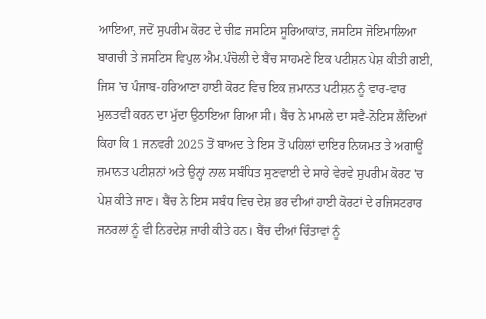ਆਇਆ, ਜਦੋਂ ਸੁਪਰੀਮ ਕੋਰਟ ਦੇ ਚੀਫ਼ ਜਸਟਿਸ ਸੂਰਿਆਕਾਂਤ, ਜਸਟਿਸ ਜੋਇਮਾਲਿਆ ਬਾਗਚੀ ਤੇ ਜਸਟਿਸ ਵਿਪੁਲ ਐਮ.ਪੰਚੋਲੀ ਦੇ ਬੈਂਚ ਸਾਹਮਣੇ ਇਕ ਪਟੀਸ਼ਨ ਪੇਸ਼ ਕੀਤੀ ਗਈ, ਜਿਸ 'ਚ ਪੰਜਾਬ-ਹਰਿਆਣਾ ਹਾਈ ਕੋਰਟ ਵਿਚ ਇਕ ਜ਼ਮਾਨਤ ਪਟੀਸ਼ਨ ਨੂੰ ਵਾਰ-ਵਾਰ ਮੁਲਤਵੀ ਕਰਨ ਦਾ ਮੁੱਦਾ ਉਠਾਇਆ ਗਿਆ ਸੀ। ਬੈਂਚ ਨੇ ਮਾਮਲੇ ਦਾ ਸਵੈ-ਨੋਟਿਸ ਲੈਂਦਿਆਂ ਕਿਹਾ ਕਿ 1 ਜਨਵਰੀ 2025 ਤੋਂ ਬਾਅਦ ਤੇ ਇਸ ਤੋਂ ਪਹਿਲਾਂ ਦਾਇਰ ਨਿਯਮਤ ਤੇ ਅਗਾਊਂ ਜ਼ਮਾਨਤ ਪਟੀਸ਼ਨਾਂ ਅਤੇ ਉਨ੍ਹਾਂ ਨਾਲ ਸਬੰਧਿਤ ਸੁਣਵਾਈ ਦੇ ਸਾਰੇ ਵੇਰਵੇ ਸੁਪਰੀਮ ਕੋਰਟ 'ਚ ਪੇਸ਼ ਕੀਤੇ ਜਾਣ। ਬੈਂਚ ਨੇ ਇਸ ਸਬੰਧ ਵਿਚ ਦੇਸ਼ ਭਰ ਦੀਆਂ ਹਾਈ ਕੋਰਟਾਂ ਦੇ ਰਜਿਸਟਰਾਰ ਜਨਰਲਾਂ ਨੂੰ ਵੀ ਨਿਰਦੇਸ਼ ਜਾਰੀ ਕੀਤੇ ਹਨ। ਬੈਂਚ ਦੀਆਂ ਚਿੰਤਾਵਾਂ ਨੂੰ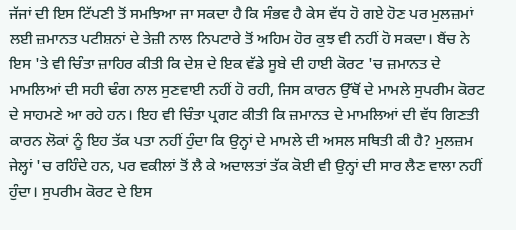ਜੱਜਾਂ ਦੀ ਇਸ ਟਿੱਪਣੀ ਤੋਂ ਸਮਝਿਆ ਜਾ ਸਕਦਾ ਹੈ ਕਿ ਸੰਭਵ ਹੈ ਕੇਸ ਵੱਧ ਹੋ ਗਏ ਹੋਣ ਪਰ ਮੁਲਜ਼ਮਾਂ ਲਈ ਜ਼ਮਾਨਤ ਪਟੀਸ਼ਨਾਂ ਦੇ ਤੇਜ਼ੀ ਨਾਲ ਨਿਪਟਾਰੇ ਤੋਂ ਅਹਿਮ ਹੋਰ ਕੁਝ ਵੀ ਨਹੀਂ ਹੋ ਸਕਦਾ। ਬੈਂਚ ਨੇ ਇਸ 'ਤੇ ਵੀ ਚਿੰਤਾ ਜ਼ਾਹਿਰ ਕੀਤੀ ਕਿ ਦੇਸ਼ ਦੇ ਇਕ ਵੱਡੇ ਸੂਬੇ ਦੀ ਹਾਈ ਕੋਰਟ 'ਚ ਜ਼ਮਾਨਤ ਦੇ ਮਾਮਲਿਆਂ ਦੀ ਸਹੀ ਢੰਗ ਨਾਲ ਸੁਣਵਾਈ ਨਹੀਂ ਹੋ ਰਹੀ, ਜਿਸ ਕਾਰਨ ਉੱਥੋਂ ਦੇ ਮਾਮਲੇ ਸੁਪਰੀਮ ਕੋਰਟ ਦੇ ਸਾਹਮਣੇ ਆ ਰਹੇ ਹਨ। ਇਹ ਵੀ ਚਿੰਤਾ ਪ੍ਰਗਟ ਕੀਤੀ ਕਿ ਜ਼ਮਾਨਤ ਦੇ ਮਾਮਲਿਆਂ ਦੀ ਵੱਧ ਗਿਣਤੀ ਕਾਰਨ ਲੋਕਾਂ ਨੂੰ ਇਹ ਤੱਕ ਪਤਾ ਨਹੀਂ ਹੁੰਦਾ ਕਿ ਉਨ੍ਹਾਂ ਦੇ ਮਾਮਲੇ ਦੀ ਅਸਲ ਸਥਿਤੀ ਕੀ ਹੈ? ਮੁਲਜ਼ਮ ਜੇਲ੍ਹਾਂ 'ਚ ਰਹਿੰਦੇ ਹਨ, ਪਰ ਵਕੀਲਾਂ ਤੋਂ ਲੈ ਕੇ ਅਦਾਲਤਾਂ ਤੱਕ ਕੋਈ ਵੀ ਉਨ੍ਹਾਂ ਦੀ ਸਾਰ ਲੈਣ ਵਾਲਾ ਨਹੀਂ ਹੁੰਦਾ। ਸੁਪਰੀਮ ਕੋਰਟ ਦੇ ਇਸ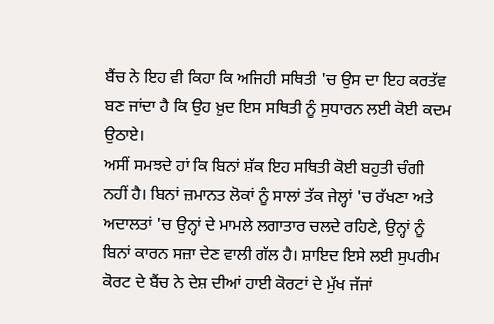ਬੈਂਚ ਨੇ ਇਹ ਵੀ ਕਿਹਾ ਕਿ ਅਜਿਹੀ ਸਥਿਤੀ 'ਚ ਉਸ ਦਾ ਇਹ ਕਰਤੱਵ ਬਣ ਜਾਂਦਾ ਹੈ ਕਿ ਉਹ ਖ਼ੁਦ ਇਸ ਸਥਿਤੀ ਨੂੰ ਸੁਧਾਰਨ ਲਈ ਕੋਈ ਕਦਮ ਉਠਾਏ।
ਅਸੀਂ ਸਮਝਦੇ ਹਾਂ ਕਿ ਬਿਨਾਂ ਸ਼ੱਕ ਇਹ ਸਥਿਤੀ ਕੋਈ ਬਹੁਤੀ ਚੰਗੀ ਨਹੀਂ ਹੈ। ਬਿਨਾਂ ਜ਼ਮਾਨਤ ਲੋਕਾਂ ਨੂੰ ਸਾਲਾਂ ਤੱਕ ਜੇਲ੍ਹਾਂ 'ਚ ਰੱਖਣਾ ਅਤੇ ਅਦਾਲਤਾਂ 'ਚ ਉਨ੍ਹਾਂ ਦੇ ਮਾਮਲੇ ਲਗਾਤਾਰ ਚਲਦੇ ਰਹਿਣੇ, ਉਨ੍ਹਾਂ ਨੂੰ ਬਿਨਾਂ ਕਾਰਨ ਸਜ਼ਾ ਦੇਣ ਵਾਲੀ ਗੱਲ ਹੈ। ਸ਼ਾਇਦ ਇਸੇ ਲਈ ਸੁਪਰੀਮ ਕੋਰਟ ਦੇ ਬੈਂਚ ਨੇ ਦੇਸ਼ ਦੀਆਂ ਹਾਈ ਕੋਰਟਾਂ ਦੇ ਮੁੱਖ ਜੱਜਾਂ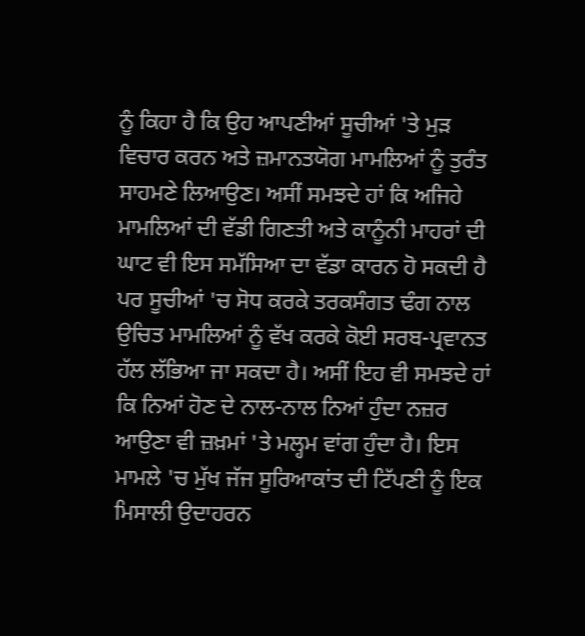ਨੂੰ ਕਿਹਾ ਹੈ ਕਿ ਉਹ ਆਪਣੀਆਂ ਸੂਚੀਆਂ 'ਤੇ ਮੁੜ ਵਿਚਾਰ ਕਰਨ ਅਤੇ ਜ਼ਮਾਨਤਯੋਗ ਮਾਮਲਿਆਂ ਨੂੰ ਤੁਰੰਤ ਸਾਹਮਣੇ ਲਿਆਉਣ। ਅਸੀਂ ਸਮਝਦੇ ਹਾਂ ਕਿ ਅਜਿਹੇ ਮਾਮਲਿਆਂ ਦੀ ਵੱਡੀ ਗਿਣਤੀ ਅਤੇ ਕਾਨੂੰਨੀ ਮਾਹਰਾਂ ਦੀ ਘਾਟ ਵੀ ਇਸ ਸਮੱਸਿਆ ਦਾ ਵੱਡਾ ਕਾਰਨ ਹੋ ਸਕਦੀ ਹੈ ਪਰ ਸੂਚੀਆਂ 'ਚ ਸੋਧ ਕਰਕੇ ਤਰਕਸੰਗਤ ਢੰਗ ਨਾਲ ਉਚਿਤ ਮਾਮਲਿਆਂ ਨੂੰ ਵੱਖ ਕਰਕੇ ਕੋਈ ਸਰਬ-ਪ੍ਰਵਾਨਤ ਹੱਲ ਲੱਭਿਆ ਜਾ ਸਕਦਾ ਹੈ। ਅਸੀਂ ਇਹ ਵੀ ਸਮਝਦੇ ਹਾਂ ਕਿ ਨਿਆਂ ਹੋਣ ਦੇ ਨਾਲ-ਨਾਲ ਨਿਆਂ ਹੁੰਦਾ ਨਜ਼ਰ ਆਉਣਾ ਵੀ ਜ਼ਖ਼ਮਾਂ 'ਤੇ ਮਲ੍ਹਮ ਵਾਂਗ ਹੁੰਦਾ ਹੈ। ਇਸ ਮਾਮਲੇ 'ਚ ਮੁੱਖ ਜੱਜ ਸੂਰਿਆਕਾਂਤ ਦੀ ਟਿੱਪਣੀ ਨੂੰ ਇਕ ਮਿਸਾਲੀ ਉਦਾਹਰਨ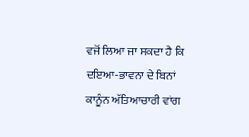ਵਜੋਂ ਲਿਆ ਜਾ ਸਕਦਾ ਹੈ ਕਿ ਦਇਆ-ਭਾਵਨਾ ਦੇ ਬਿਨਾਂ ਕਾਨੂੰਨ ਅੱਤਿਆਚਾਰੀ ਵਾਂਗ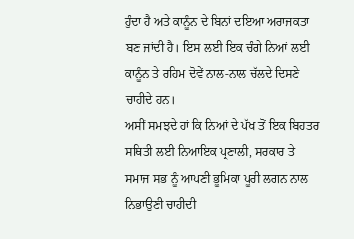ਹੁੰਦਾ ਹੈ ਅਤੇ ਕਾਨੂੰਨ ਦੇ ਬਿਨਾਂ ਦਇਆ ਅਰਾਜਕਤਾ ਬਣ ਜਾਂਦੀ ਹੈ। ਇਸ ਲਈ ਇਕ ਚੰਗੇ ਨਿਆਂ ਲਈ ਕਾਨੂੰਨ ਤੇ ਰਹਿਮ ਦੋਵੇਂ ਨਾਲ-ਨਾਲ ਚੱਲਦੇ ਦਿਸਣੇ ਚਾਹੀਦੇ ਹਨ।
ਅਸੀਂ ਸਮਝਦੇ ਹਾਂ ਕਿ ਨਿਆਂ ਦੇ ਪੱਖ ਤੋਂ ਇਕ ਬਿਹਤਰ ਸਥਿਤੀ ਲਈ ਨਿਆਇਕ ਪ੍ਰਣਾਲੀ, ਸਰਕਾਰ ਤੇ ਸਮਾਜ ਸਭ ਨੂੰ ਆਪਣੀ ਭੂਮਿਕਾ ਪੂਰੀ ਲਗਨ ਨਾਲ ਨਿਭਾਉਣੀ ਚਾਹੀਦੀ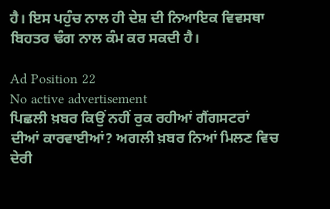ਹੈ। ਇਸ ਪਹੁੰਚ ਨਾਲ ਹੀ ਦੇਸ਼ ਦੀ ਨਿਆਇਕ ਵਿਵਸਥਾ ਬਿਹਤਰ ਢੰਗ ਨਾਲ ਕੰਮ ਕਰ ਸਕਦੀ ਹੈ।

Ad Position 22
No active advertisement
ਪਿਛਲੀ ਖ਼ਬਰ ਕਿਉਂ ਨਹੀਂ ਰੁਕ ਰਹੀਆਂ ਗੈਂਗਸਟਰਾਂ ਦੀਆਂ ਕਾਰਵਾਈਆਂ? ਅਗਲੀ ਖ਼ਬਰ ਨਿਆਂ ਮਿਲਣ ਵਿਚ ਦੇਰੀ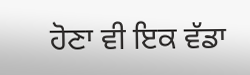ਹੋਣਾ ਵੀ ਇਕ ਵੱਡਾ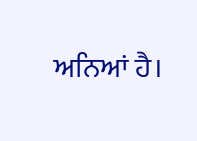ਅਨਿਆਂ ਹੈ।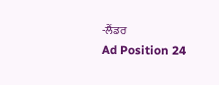-ਲੈਂਡਰ
Ad Position 24